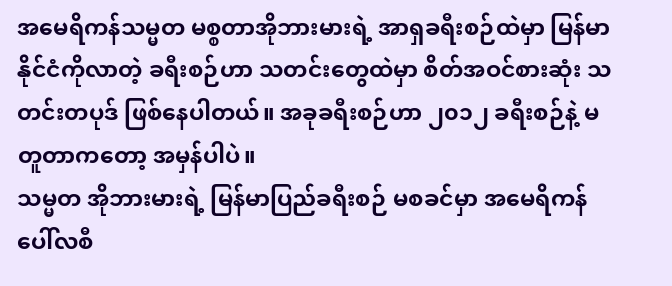အမေရိကန်သမ္မတ မစ္စတာအိုဘားမားရဲ့ အာရှခရီးစဉ်ထဲမှာ မြန်မာနိုင်ငံကိုလာတဲ့ ခရီးစဉ်ဟာ သတင်းတွေထဲမှာ စိတ်အဝင်စားဆုံး သတင်းတပုဒ် ဖြစ်နေပါတယ်။ အခုခရီးစဉ်ဟာ ၂၀၁၂ ခရီးစဉ်နဲ့ မတူတာကတော့ အမှန်ပါပဲ။
သမ္မတ အိုဘားမားရဲ့ မြန်မာပြည်ခရီးစဉ် မစခင်မှာ အမေရိကန်ပေါ်လစီ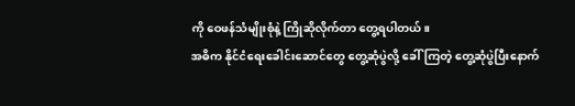ကို ဝေဖန်သံမျိုးစုံနဲ့ ကြိုဆိုလိုက်တာ တွေ့ရပါတယ်။
အဓိက နိုင်ငံရေးခေါင်းဆောင်တွေ တွေ့ဆုံပွဲလို့ ခေါ်ကြတဲ့ တွေ့ဆုံပွဲပြီးနောက်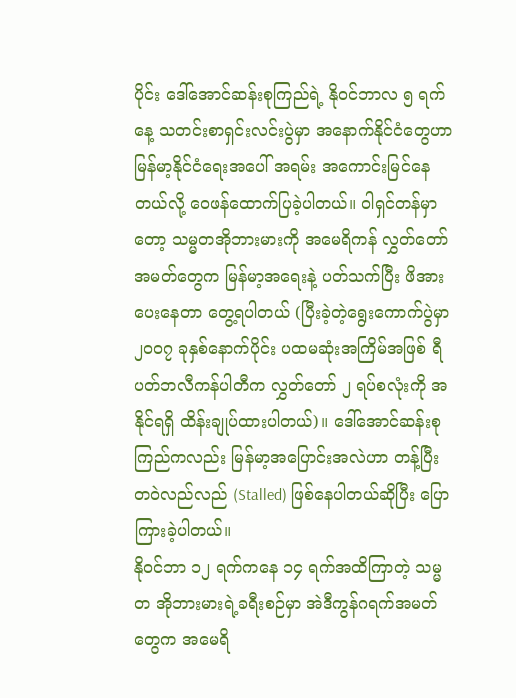ပိုင်း ဒေါ်အောင်ဆန်းစုကြည်ရဲ့ နိုဝင်ဘာလ ၅ ရက်နေ့ သတင်းစာရှင်းလင်းပွဲမှာ အနောက်နိုင်ငံတွေဟာ မြန်မာ့နိုင်ငံရေးအပေါ် အရမ်း အကောင်းမြင်နေတယ်လို့ ဝေဖန်ထောက်ပြခဲ့ပါတယ်။ ဝါရှင်တန်မှာတော့ သမ္မတအိုဘားမားကို အမေရိကန် လွှတ်တော်အမတ်တွေက မြန်မာ့အရေးနဲ့ ပတ်သက်ပြီး ဖိအားပေးနေတာ တွေ့ရပါတယ် (ပြီးခဲ့တဲ့ရွေးကောက်ပွဲမှာ ၂၀၀၇ ခုနှစ်နောက်ပိုင်း ပထမဆုံးအကြိမ်အဖြစ် ရီပတ်ဘလီကန်ပါတီက လွှတ်တော် ၂ ရပ်စလုံးကို အနိုင်ရရှိ ထိန်းချုပ်ထားပါတယ်)။ ဒေါ်အောင်ဆန်းစုကြည်ကလည်း မြန်မာ့အပြောင်းအလဲဟာ တန့်ပြီး တဝဲလည်လည် (Stalled) ဖြစ်နေပါတယ်ဆိုပြီး ပြောကြားခဲ့ပါတယ်။
နိုဝင်ဘာ ၁၂ ရက်ကနေ ၁၄ ရက်အထိကြာတဲ့ သမ္မတ အိုဘားမားရဲ့ခရီးစဉ်မှာ အဲဒီကွန်ဂရက်အမတ်တွေက အမေရိ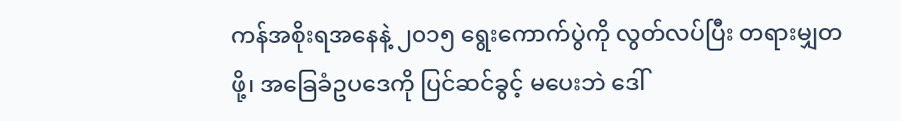ကန်အစိုးရအနေနဲ့ ၂၀၁၅ ရွေးကောက်ပွဲကို လွတ်လပ်ပြီး တရားမျှတဖို့၊ အခြေခံဥပဒေကို ပြင်ဆင်ခွင့် မပေးဘဲ ဒေါ်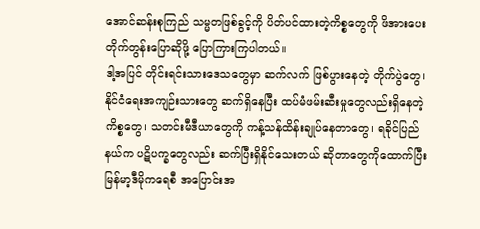အောင်ဆန်းစုကြည် သမ္မတဖြစ်ခွင့်ကို ပိတ်ပင်ထားတဲ့ကိစ္စတွေကို ဖိအားပေးတိုက်တွန်းပြောဆိုဖို့ ပြောကြားကြပါတယ်။
ဒါ့အပြင် တိုင်းရင်းသားဒေသတွေမှာ ဆက်လက် ဖြစ်ပွားနေတဲ့ တိုက်ပွဲတွေ၊ နိုင်ငံရေးအကျဉ်းသားတွေ ဆက်ရှိနေပြီး ထပ်မံဖမ်းဆီးမှုတွေလည်းရှိနေတဲ့ ကိစ္စတွေ၊ သတင်းမီဒီယာတွေကို ကန့်သန်ထိန်းချုပ်နေတာတွေ၊ ရခိုင်ပြည်နယ်က ပဋိပက္ခတွေလည်း ဆက်ပြီးရှိနိုင်သေးတယ် ဆိုတာတွေကိုထောက်ပြီး မြန်မာ့ဒီမိုကရေစီ အပြောင်းအ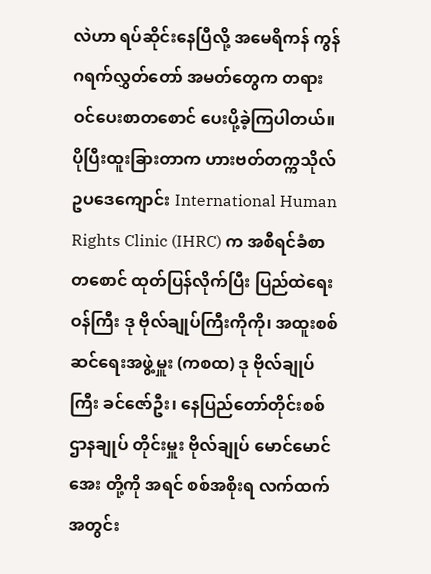လဲဟာ ရပ်ဆိုင်းနေပြီလို့ အမေရိကန် ကွန်ဂရက်လွှတ်တော် အမတ်တွေက တရားဝင်ပေးစာတစောင် ပေးပို့ခဲ့ကြပါတယ်။
ပိုပြီးထူးခြားတာက ဟားဗတ်တက္ကသိုလ် ဥပဒေကျောင်း International Human Rights Clinic (IHRC) က အစီရင်ခံစာတစောင် ထုတ်ပြန်လိုက်ပြီး ပြည်ထဲရေးဝန်ကြီး ဒု ဗိုလ်ချုပ်ကြီးကိုကို၊ အထူးစစ်ဆင်ရေးအဖွဲ့မှူး (ကစထ) ဒု ဗိုလ်ချုပ်ကြီး ခင်ဇော်ဦး၊ နေပြည်တော်တိုင်းစစ်ဌာနချုပ် တိုင်းမှူး ဗိုလ်ချုပ် မောင်မောင်အေး တို့ကို အရင် စစ်အစိုးရ လက်ထက်အတွင်း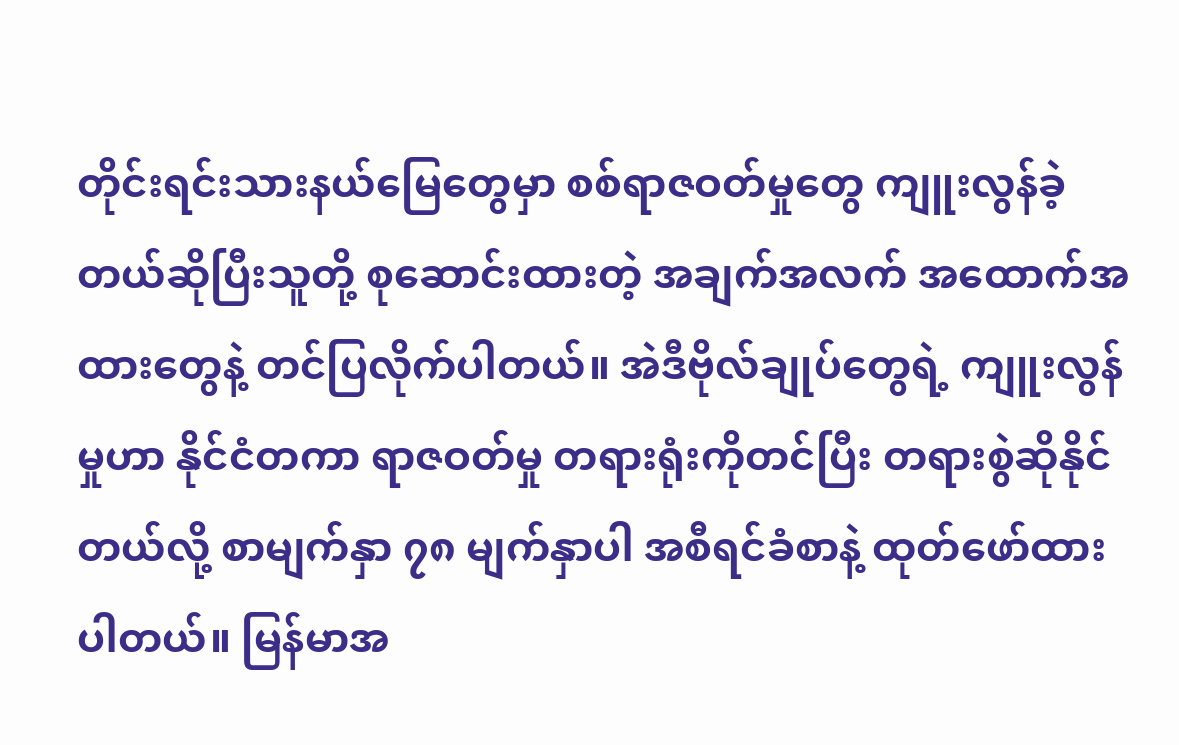တိုင်းရင်းသားနယ်မြေတွေမှာ စစ်ရာဇဝတ်မှုတွေ ကျူးလွန်ခဲ့တယ်ဆိုပြီးသူတို့ စုဆောင်းထားတဲ့ အချက်အလက် အထောက်အထားတွေနဲ့ တင်ပြလိုက်ပါတယ်။ အဲဒီဗိုလ်ချုပ်တွေရဲ့ ကျူးလွန်မှုဟာ နိုင်ငံတကာ ရာဇဝတ်မှု တရားရုံးကိုတင်ပြီး တရားစွဲဆိုနိုင်တယ်လို့ စာမျက်နှာ ၇၈ မျက်နှာပါ အစီရင်ခံစာနဲ့ ထုတ်ဖော်ထားပါတယ်။ မြန်မာအ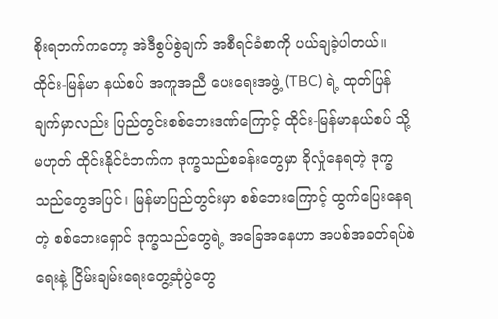စိုးရဘက်ကတော့ အဲဒီစွပ်စွဲချက် အစီရင်ခံစာကို ပယ်ချခဲ့ပါတယ်။
ထိုင်း-မြန်မာ နယ်စပ် အကူအညီ ပေးရေးအဖွဲ့ (TBC) ရဲ့ ထုတ်ပြန်ချက်မှာလည်း ပြည်တွင်းစစ်ဘေးဒဏ်ကြောင့် ထိုင်း-မြန်မာနယ်စပ် သို့မဟုတ် ထိုင်းနိုင်ငံဘက်က ဒုက္ခသည်စခန်းတွေမှာ ခိုလှုံနေရတဲ့ ဒုက္ခသည်တွေအပြင်၊ မြန်မာပြည်တွင်းမှာ စစ်ဘေးကြောင့် ထွက်ပြေးနေရတဲ့ စစ်ဘေးရှောင် ဒုက္ခသည်တွေရဲ့ အခြေအနေဟာ အပစ်အခတ်ရပ်စဲရေးနဲ့ ငြိမ်းချမ်းရေးတွေ့ဆုံပွဲတွေ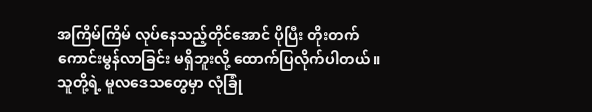အကြိမ်ကြိမ် လုပ်နေသည့်တိုင်အောင် ပိုပြီး တိုးတက် ကောင်းမွန်လာခြင်း မရှိဘူးလို့ ထောက်ပြလိုက်ပါတယ်။
သူတို့ရဲ့ မူလဒေသတွေမှာ လုံခြုံ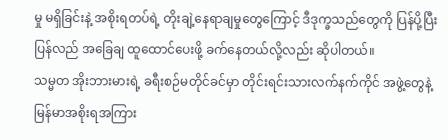မှု မရှိခြင်းနဲ့ အစိုးရတပ်ရဲ့ တိုးချဲ့နေရာချမှုတွေကြောင့် ဒီဒုက္ခသည်တွေကို ပြန်ပို့ပြီး ပြန်လည် အခြေချ ထူထောင်ပေးဖို့ ခက်နေတယ်လို့လည်း ဆိုပါတယ်။
သမ္မတ အိုးဘားမားရဲ့ ခရီးစဉ်မတိုင်ခင်မှာ တိုင်းရင်းသားလက်နက်ကိုင် အဖွဲ့တွေနဲ့ မြန်မာအစိုးရအကြား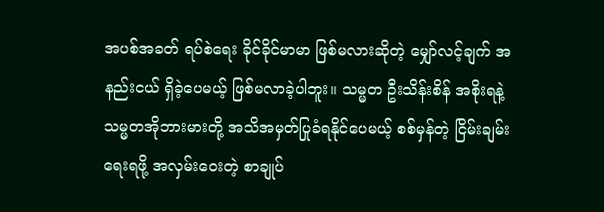အပစ်အခတ် ရပ်စဲရေး ခိုင်ခိုင်မာမာ ဖြစ်မလားဆိုတဲ့ မျှော်လင့်ချက် အနည်းငယ် ရှိခဲ့ပေမယ့် ဖြစ်မလာခဲ့ပါဘူး။ သမ္မတ ဦးသိန်းစိန် အစိုးရနဲ့ သမ္မတအိုဘားမားတို့ အသိအမှတ်ပြုခံရနိုင်ပေမယ့် စစ်မှန်တဲ့ ငြိမ်းချမ်းရေးရဖို့ အလှမ်းဝေးတဲ့ စာချုပ်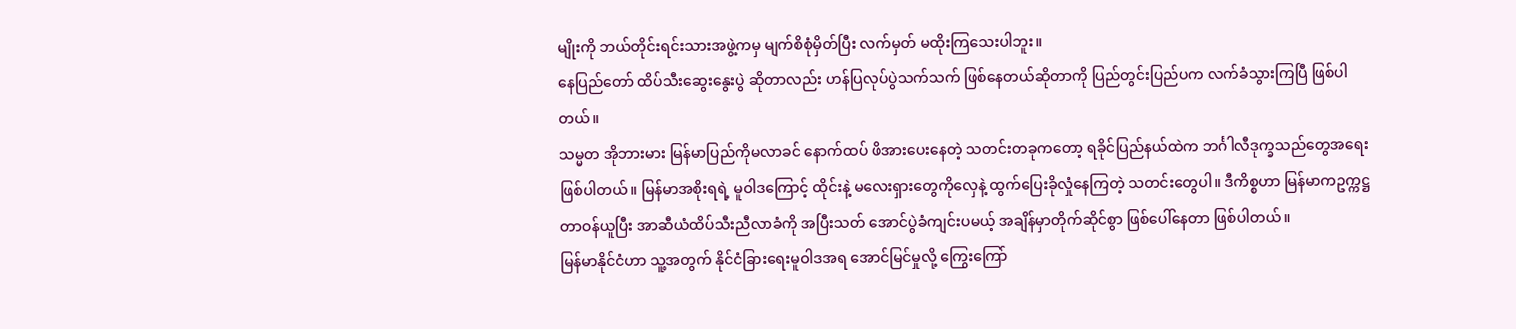မျိုးကို ဘယ်တိုင်းရင်းသားအဖွဲ့ကမှ မျက်စိစုံမှိတ်ပြီး လက်မှတ် မထိုးကြသေးပါဘူး။
နေပြည်တော် ထိပ်သီးဆွေးနွေးပွဲ ဆိုတာလည်း ဟန်ပြလုပ်ပွဲသက်သက် ဖြစ်နေတယ်ဆိုတာကို ပြည်တွင်းပြည်ပက လက်ခံသွားကြပြီ ဖြစ်ပါတယ်။
သမ္မတ အိုဘားမား မြန်မာပြည်ကိုမလာခင် နောက်ထပ် ဖိအားပေးနေတဲ့ သတင်းတခုကတော့ ရခိုင်ပြည်နယ်ထဲက ဘင်္ဂါလီဒုက္ခသည်တွေအရေး ဖြစ်ပါတယ်။ မြန်မာအစိုးရရဲ့ မူဝါဒကြောင့် ထိုင်းနဲ့ မလေးရှားတွေကိုလှေနဲ့ ထွက်ပြေးခိုလှုံနေကြတဲ့ သတင်းတွေပါ။ ဒီကိစ္စဟာ မြန်မာကဥက္ကဋ္ဌ တာဝန်ယူပြီး အာဆီယံထိပ်သီးညီလာခံကို အပြီးသတ် အောင်ပွဲခံကျင်းပမယ့် အချိန်မှာတိုက်ဆိုင်စွာ ဖြစ်ပေါ်နေတာ ဖြစ်ပါတယ်။
မြန်မာနိုင်ငံဟာ သူ့အတွက် နိုင်ငံခြားရေးမူဝါဒအရ အောင်မြင်မှုလို့ ကြွေးကြော်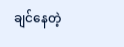ချင်နေတဲ့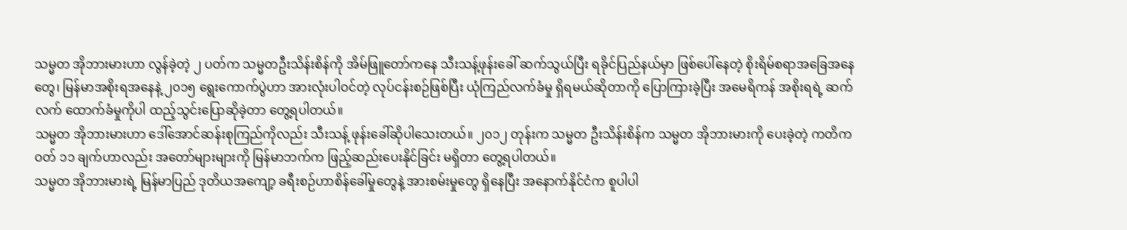သမ္မတ အိုဘားမားဟာ လွန်ခဲ့တဲ့ ၂ ပတ်က သမ္မတဦးသိန်းစိန်ကို အိမ်ဖြူတော်ကနေ သီးသန့်ဖုန်းခေါ် ဆက်သွယ်ပြီး ရခိုင်ပြည်နယ်မှာ ဖြစ်ပေါ်နေတဲ့ စိုးရိမ်စရာအခြေအနေတွေ၊ မြန်မာအစိုးရအနေနဲ့ ၂၀၁၅ ရွေးကောက်ပွဲဟာ အားလုံးပါဝင်တဲ့ လုပ်ငန်းစဉ်ဖြစ်ပြီး ယုံကြည်လက်ခံမှု ရှိရမယ်ဆိုတာကို ပြောကြားခဲ့ပြီး အမေရိကန် အစိုးရရဲ့ ဆက်လက် ထောက်ခံမှုကိုပါ ထည့်သွင်းပြောဆိုခဲ့တာ တွေ့ရပါတယ်။
သမ္မတ အိုဘားမားဟာ ဒေါ်အောင်ဆန်းစုကြည်ကိုလည်း သီးသန့် ဖုန်းခေါ်ဆိုပါသေးတယ်။ ၂၀၁၂ တုန်းက သမ္မတ ဦးသိန်းစိန်က သမ္မတ အိုဘားမားကို ပေးခဲ့တဲ့ ကတိကဝတ် ၁၁ ချက်ဟာလည်း အတော်များများကို မြန်မာဘက်က ဖြည့်ဆည်းပေးနိုင်ခြင်း မရှိတာ တွေ့ရပါတယ်။
သမ္မတ အိုဘားမားရဲ့ မြန်မာပြည် ဒုတိယအကျော့ ခရီးစဉ်ဟာစိန်ခေါ်မှုတွေနဲ့ အားစမ်းမှုတွေ ရှိနေပြီး အနောက်နိုင်ငံက စူပါပါ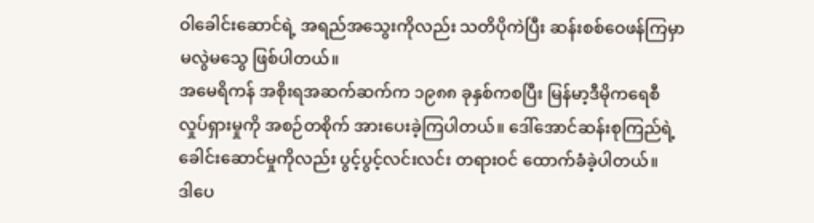ဝါခေါင်းဆောင်ရဲ့ အရည်အသွေးကိုလည်း သတိပိုကဲပြီး ဆန်းစစ်ဝေဖန်ကြမှာ မလွဲမသွေ ဖြစ်ပါတယ်။
အမေရိကန် အစိုးရအဆက်ဆက်က ၁၉၈၈ ခုနှစ်ကစပြီး မြန်မာ့ဒီမိုကရေစီ လှုပ်ရှားမှုကို အစဉ်တစိုက် အားပေးခဲ့ကြပါတယ်။ ဒေါ်အောင်ဆန်းစုကြည်ရဲ့ ခေါင်းဆောင်မှုကိုလည်း ပွင့်ပွင့်လင်းလင်း တရားဝင် ထောက်ခံခဲ့ပါတယ်။
ဒါပေ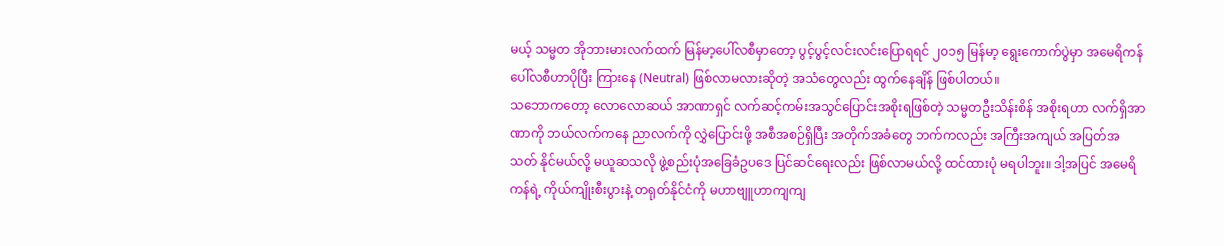မယ့် သမ္မတ အိုဘားမားလက်ထက် မြန်မာ့ပေါ်လစီမှာတော့ ပွင့်ပွင့်လင်းလင်းပြောရရင် ၂၀၁၅ မြန်မာ့ ရွေးကောက်ပွဲမှာ အမေရိကန် ပေါ်လစီဟာပိုပြီး ကြားနေ (Neutral) ဖြစ်လာမလားဆိုတဲ့ အသံတွေလည်း ထွက်နေချိန် ဖြစ်ပါတယ်။
သဘောကတော့ လောလောဆယ် အာဏာရှင် လက်ဆင့်ကမ်းအသွင်ပြောင်းအစိုးရဖြစ်တဲ့ သမ္မတဦးသိန်းစိန် အစိုးရဟာ လက်ရှိအာဏာကို ဘယ်လက်ကနေ ညာလက်ကို လွှဲပြောင်းဖို့ အစီအစဉ်ရှိပြီး အတိုက်အခံတွေ ဘက်ကလည်း အကြီးအကျယ် အပြတ်အသတ် နိုင်မယ်လို့ မယူဆသလို ဖွဲ့စည်းပုံအခြေခံဥပဒေ ပြင်ဆင်ရေးလည်း ဖြစ်လာမယ်လို့ ထင်ထားပုံ မရပါဘူး။ ဒါ့အပြင် အမေရိကန်ရဲ့ ကိုယ်ကျိုးစီးပွားနဲ့ တရုတ်နိုင်ငံကို မဟာဗျူဟာကျကျ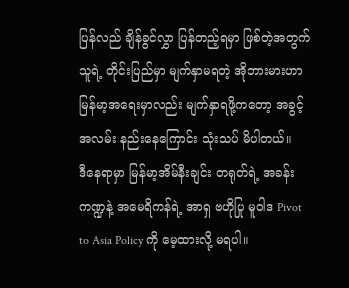ပြန်လည် ချိန်ခွင်လွှာ ပြန်တည့်ရမှာ ဖြစ်တဲ့အတွက် သူရဲ့ တိုင်းပြည်မှာ မျက်နှာမရတဲ့ အိုဘားမားဟာ မြန်မာ့အရေးမှာလည်း မျက်နှာရဖို့ကတော့ အခွင့်အလမ်း နည်းနေကြောင်း သုံးသပ် မိပါတယ်။
ဒီနေရာမှာ မြန်မာ့အိမ်နီးချင်း တရုတ်ရဲ့ အခန်းကဏ္ဍနဲ့ အမေရိကန်ရဲ့ အာရှ ဗဟိုပြု မူဝါဒ Pivot to Asia Policy ကို မေ့ထားလို့ မရပါ။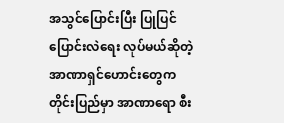အသွင်ပြောင်းပြီး ပြုပြင် ပြောင်းလဲရေး လုပ်မယ်ဆိုတဲ့ အာဏာရှင်ဟောင်းတွေက တိုင်းပြည်မှာ အာဏာရော စီး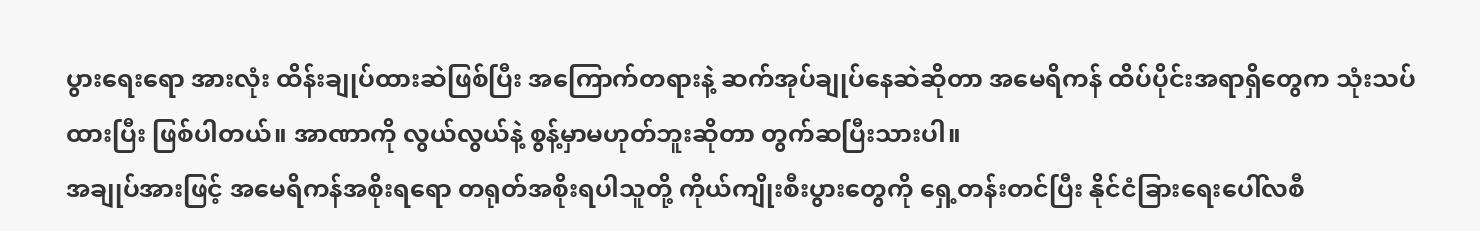ပွားရေးရော အားလုံး ထိန်းချုပ်ထားဆဲဖြစ်ပြီး အကြောက်တရားနဲ့ ဆက်အုပ်ချုပ်နေဆဲဆိုတာ အမေရိကန် ထိပ်ပိုင်းအရာရှိတွေက သုံးသပ်ထားပြီး ဖြစ်ပါတယ်။ အာဏာကို လွယ်လွယ်နဲ့ စွန့်မှာမဟုတ်ဘူးဆိုတာ တွက်ဆပြီးသားပါ။
အချုပ်အားဖြင့် အမေရိကန်အစိုးရရော တရုတ်အစိုးရပါသူတို့ ကိုယ်ကျိုးစီးပွားတွေကို ရှေ့တန်းတင်ပြီး နိုင်ငံခြားရေးပေါ်လစီ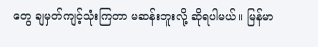တွေ ချမှတ်ကျင့်သုံးကြတာ မဆန်းဘူးလို့ ဆိုရပါမယ်။ မြန်မာ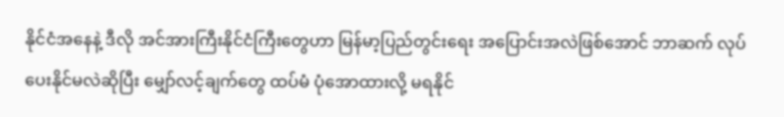နိုင်ငံအနေနဲ့ ဒီလို အင်အားကြီးနိုင်ငံကြီးတွေဟာ မြန်မာ့ပြည်တွင်းရေး အပြောင်းအလဲဖြစ်အောင် ဘာဆက် လုပ်ပေးနိုင်မလဲဆိုပြီး မျှော်လင့်ချက်တွေ ထပ်မံ ပုံအောထားလို့ မရနိုင်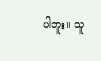ပါဘူး။ သူ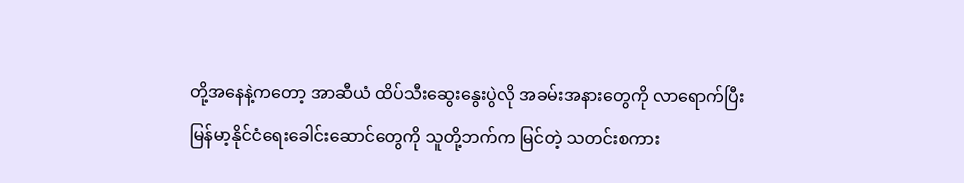တို့အနေနဲ့ကတော့ အာဆီယံ ထိပ်သီးဆွေးနွေးပွဲလို အခမ်းအနားတွေကို လာရောက်ပြီး မြန်မာ့နိုင်ငံရေးခေါင်းဆောင်တွေကို သူတို့ဘက်က မြင်တဲ့ သတင်းစကား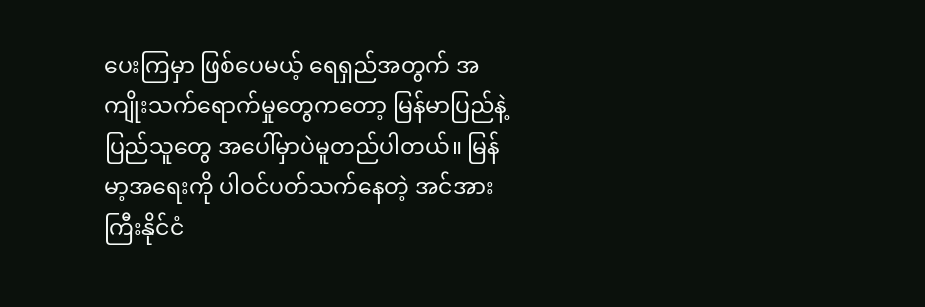ပေးကြမှာ ဖြစ်ပေမယ့် ရေရှည်အတွက် အကျိုးသက်ရောက်မှုတွေကတော့ မြန်မာပြည်နဲ့ ပြည်သူတွေ အပေါ်မှာပဲမူတည်ပါတယ်။ မြန်မာ့အရေးကို ပါဝင်ပတ်သက်နေတဲ့ အင်အားကြီးနိုင်ငံ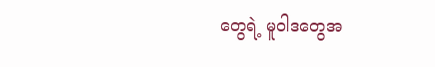တွေရဲ့ မူဝါဒတွေအ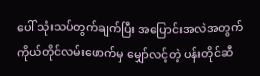ပေါ် သုံးသပ်တွက်ချက်ပြီး အပြောင်းအလဲအတွက် ကိုယ်တိုင်လမ်းဖောက်မှ မျှော်လင့်တဲ့ ပန်းတိုင်ဆီ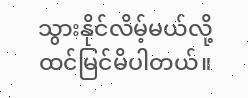သွားနိုင်လိမ့်မယ်လို့ ထင်မြင်မိပါတယ်။